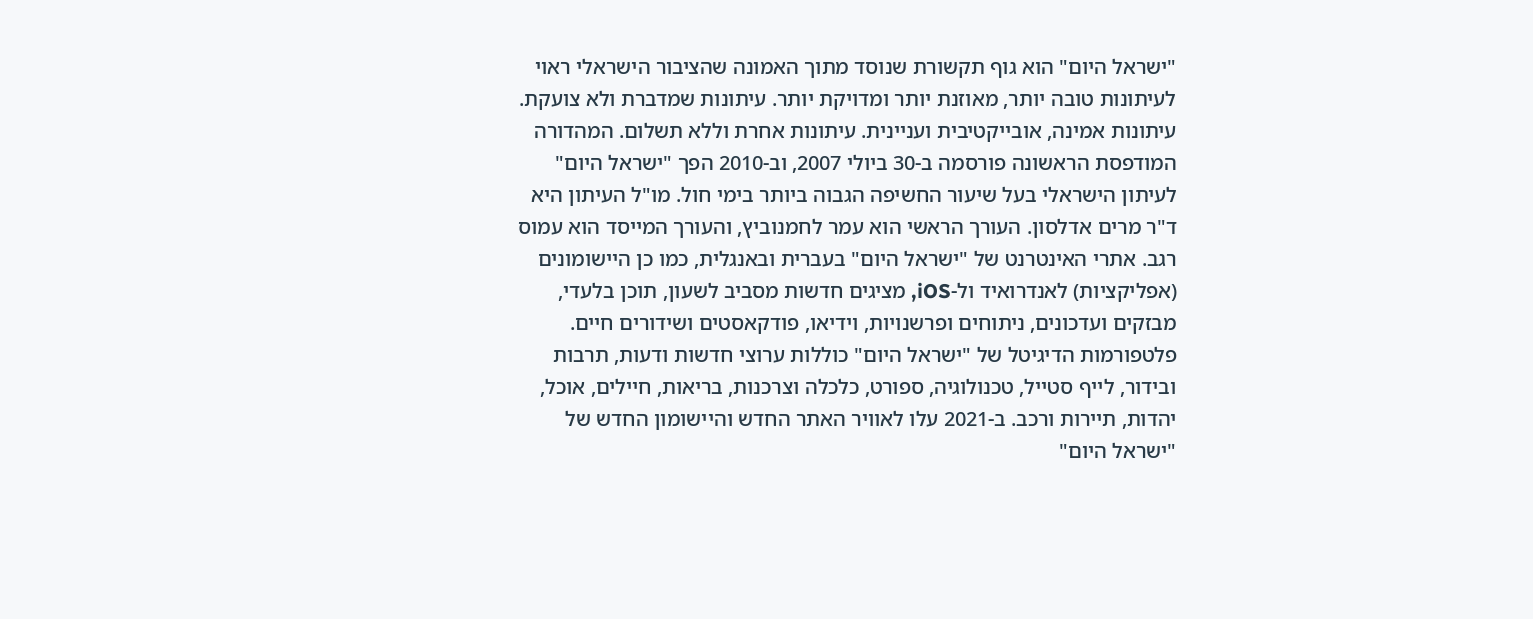"ישראל היום" הוא גוף תקשורת שנוסד מתוך האמונה שהציבור הישראלי ראוי לעיתונות טובה יותר, מאוזנת יותר ומדויקת יותר. עיתונות שמדברת ולא צועקת. עיתונות אמינה, אובייקטיבית ועניינית. עיתונות אחרת וללא תשלום. המהדורה המודפסת הראשונה פורסמה ב-30 ביולי 2007, וב-2010 הפך "ישראל היום" לעיתון הישראלי בעל שיעור החשיפה הגבוה ביותר בימי חול. מו"ל העיתון היא ד"ר מרים אדלסון. העורך הראשי הוא עמר לחמנוביץ, והעורך המייסד הוא עמוס רגב. אתרי האינטרנט של "ישראל היום" בעברית ובאנגלית, כמו כן היישומונים (אפליקציות) לאנדרואיד ול-iOS, מציגים חדשות מסביב לשעון, תוכן בלעדי, מבזקים ועדכונים, ניתוחים ופרשנויות, וידיאו, פודקאסטים ושידורים חיים. פלטפורמות הדיגיטל של "ישראל היום" כוללות ערוצי חדשות ודעות, תרבות ובידור, לייף סטייל, טכנולוגיה, ספורט, כלכלה וצרכנות, בריאות, חיילים, אוכל, יהדות, תיירות ורכב. ב-2021 עלו לאוויר האתר החדש והיישומון החדש של "ישראל היום"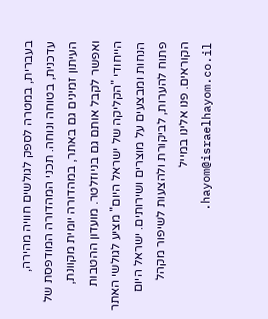בעברית, במטרה לספק לגולשים חוויה מהירה, עדכנית, בטוחה ונוחה. תכני המהדורה המודפסת של העיתון זמינים גם באתר, במהדורה יומית מקוונת, ואפשר לקבל אותם גם בניוזלטר. מועדון ההטבות הייחודי "הקליקה של ישראל היום" מציע לגולשי האתר הנחות ומבצעים על מוצרים ושירותים. ישראל היום פתוח להערות, לביקורת ולהצעות לשיפור מקהל הקוראים. פנו אלינו במייל hayom@israelhayom.co.il.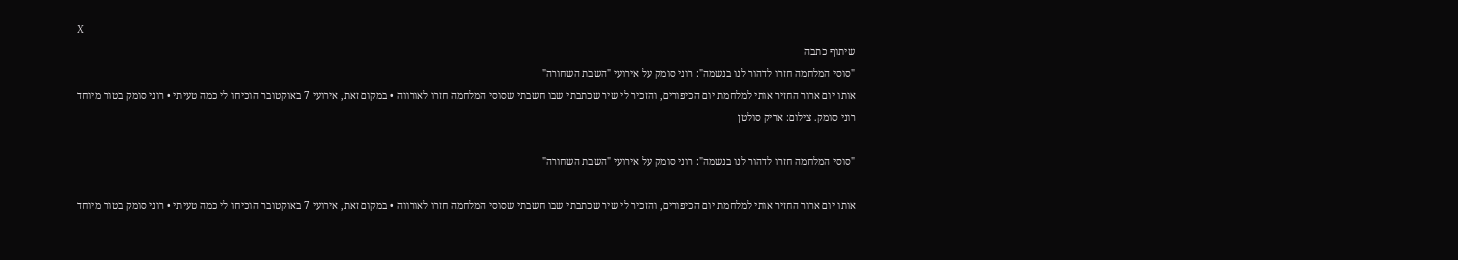X
שיתוף כתבה
"סוסי המלחמה חזרו לדהור לנו בנשמה": רוני סומק על אירועי "השבת השחורה"
אותו יום ארור החזיר אותי למלחמת יום הכיפורים, והזכיר לי שיר שכתבתי שבו חשבתי שסוסי המלחמה חזרו לאורווה • במקום זאת, אירועי 7 באוקטובר הוכיחו לי כמה טעיתי • רוני סומק בטור מיוחד
רוני סומק. צילום: אריק סולטן

"סוסי המלחמה חזרו לדהור לנו בנשמה": רוני סומק על אירועי "השבת השחורה"

אותו יום ארור החזיר אותי למלחמת יום הכיפורים, והזכיר לי שיר שכתבתי שבו חשבתי שסוסי המלחמה חזרו לאורווה • במקום זאת, אירועי 7 באוקטובר הוכיחו לי כמה טעיתי • רוני סומק בטור מיוחד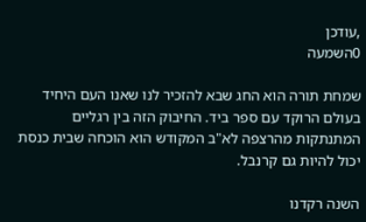,עודכן
0השמעה

שמחת תורה הוא החג שבא להזכיר לנו שאנו העם היחיד בעולם הרוקד עם ספר ביד. החיבוק הזה בין רגליים המתנתקות מהרצפה לא"ב המקודש הוא הוכחה שבית כנסת יכול להיות גם קרנבל.

השנה רקדנו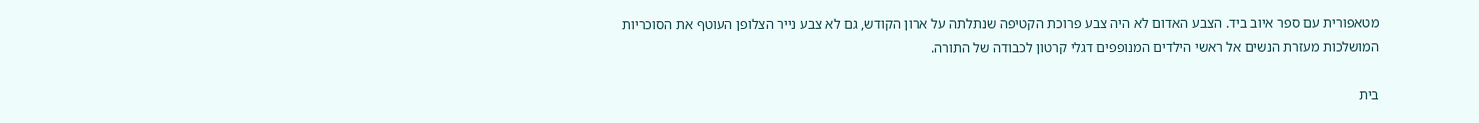מטאפורית עם ספר איוב ביד. הצבע האדום לא היה צבע פרוכת הקטיפה שנתלתה על ארון הקודש, גם לא צבע נייר הצלופן העוטף את הסוכריות המושלכות מעזרת הנשים אל ראשי הילדים המנופפים דגלי קרטון לכבודה של התורה.

בית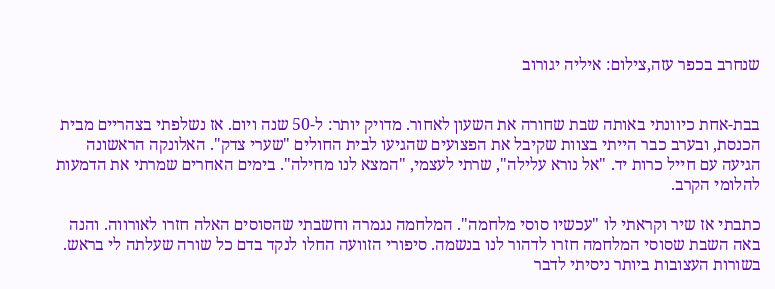שנחרב בכפר עזה,צילום: איליה יגורוב


בבת-אחת כיוונתי באותה שבת שחורה את השעון לאחור. מדויק יותר: ל-50 שנה ויום. אז נשלפתי בצהריים מבית הכנסת, ובערב כבר הייתי בצוות שקיבל את הפצועים שהגיעו לבית החולים "שערי צדק". האלונקה הראשונה הגיעה עם חייל כרות יד. "אל נורא עלילה", שרתי לעצמי, "המצא לנו מחילה". בימים האחרים שמרתי את הדמעות להלומי הקרב.

כתבתי אז שיר וקראתי לו "עכשיו סוסי מלחמה". המלחמה נגמרה וחשבתי שהסוסים האלה חזרו לאורווה. והנה באה השבת שסוסי המלחמה חזרו לדהור לנו בנשמה. סיפורי הזוועה החלו לנקד בדם כל שורה שעלתה לי בראש. בשורות העצובות ביותר ניסיתי לדבר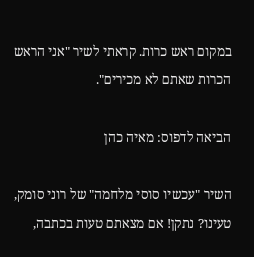במקום ראש כרות. קראתי לשיר "אני הראש הכרות שאתם לא מכירים".

הביאה לדפוס: מאיה כהן

השיר "עכשיו סוסי מלחמה" של רוני סומק,
טעינו? נתקן! אם מצאתם טעות בכתבה,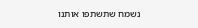נשמח שתשתפו אותנו